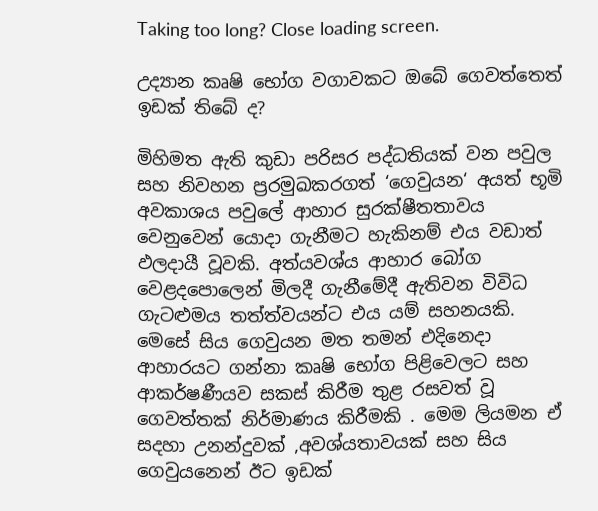Taking too long? Close loading screen.

උද්‍යාන කෘෂි භෝග වගාවකට ඔබේ ගෙවත්තෙත් ඉඩක් තිබේ ද?

මිහිමත ඇති කුඩා පරිසර පද්ධතියක් වන පවුල සහ නිවහන ප්‍රරමුඛකරගත් ‘ගෙවුයන‘ අයත් භූමි අවකාශය පවුලේ ආහාර සුරක්ෂීතතාවය වෙනුවෙන් යොදා ගැනීමට හැකිනම් එය වඩාත් ඵලදායී වූවකි. අත්යවශ්ය ආහාර බෝග වෙළදපොලෙන් මිලදී ගැනීමේදී ඇතිවන විවිධ ගැටළුමය තත්ත්වයන්ට එය යම් සහනයකි. මෙසේ සිය ගෙවුයන මත තමන් එදිනෙදා ආහාරයට ගන්නා කෘෂි භෝග පිළිවෙලට සහ ආකර්ෂණීයව සකස් කිරීම තුළ රසවත් වූ ගෙවත්තක් නිර්මාණය කිරීමකි . මෙම ලියමන ඒ සදහා උනන්දුවක් ,අවශ්යතාවයක් සහ සිය ගෙවුයනෙන් ඊට ඉඩක්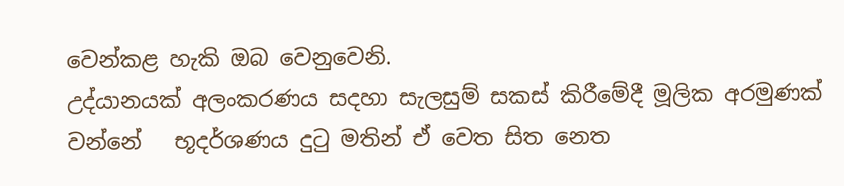වෙන්කළ හැකි ඔබ වෙනුවෙනි.
උද්යානයක් අලංකරණය සදහා සැලසුම් සකස් කිරීමේදී මූලික අරමුණක් වන්නේ   භූදර්ශණය දුටු මතින් ඒ වෙත සිත නෙත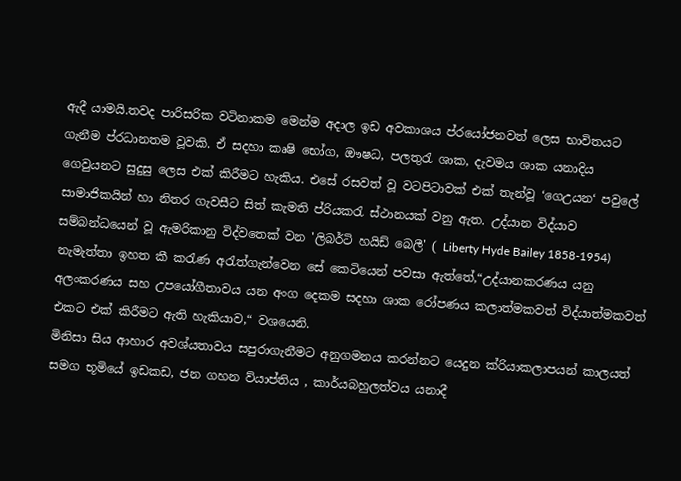ඇදී යාමයි.තවද පාරිසරික වටිනාකම මෙන්ම අදාල ඉඩ අවකාශය ප්රයෝජනවත් ලෙස භාවිතයට ගැනීම ප්රධානතම වූවකි. ඒ සදහා කෘෂි භෝග, ඖෂධ, පලතුරැ ශාක, දැවමය ශාක යනාදිය ගෙවුයනට සුදුසු ලෙස එක් කිරීමට හැකිය. එසේ රසවත් වූ වටපිටාවක් එක් තැන්වූ ‘ගෙඋයන‘ පවුලේ සාමාජිකයින් හා නිතර ගැවසීට සිත් කැමති ප්රියකරැ ස්ථානයක් වනු ඇත. උද්යාන විද්යාව සම්බන්ධයෙන් වූ ඇමරිකානු විද්වතෙක් වන 'ලිබර්ටි හයිඩ් බෙලී' ( Liberty Hyde Bailey 1858-1954) නැමැත්තා ඉහත කී කරැණ අරැත්ගැන්වෙන සේ කෙටියෙන් පවසා ඇත්තේ,“උද්යානකරණය යනු අලංකරණය සහ උපයෝගීතාවය යන අංග දෙකම සදහා ශාක රෝපණය කලාත්මකවත් විද්යාත්මකවත් එකට එක් කිරීමට ඇති හැකියාව,“ වශයෙනි.
මිනිසා සිය ආහාර අවශ්යතාවය සපුරාගැනීමට අනුගමනය කරන්නට යෙදුන ක්රියාකලාපයන් කාලයත් සමග භූමියේ ඉඩකඩ, ජන ගහන ව්යාප්තිය , කාර්යබහුලත්වය යනාදී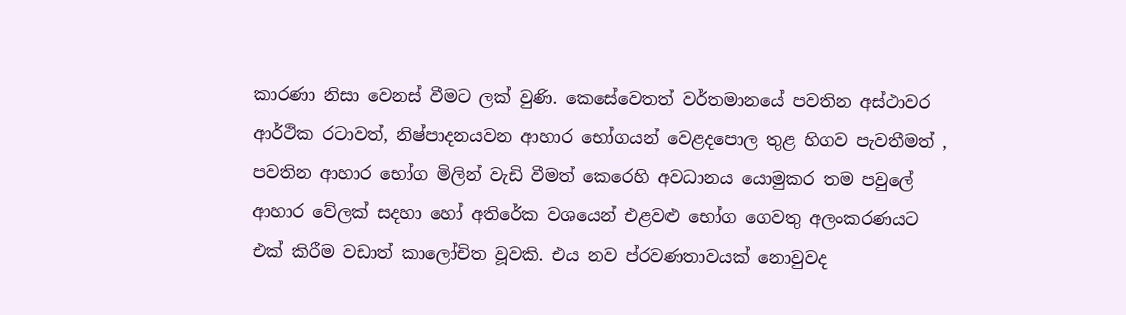කාරණා නිසා වෙනස් වීමට ලක් වුණි. කෙසේවෙතත් වර්තමානයේ පවතින අස්ථාවර ආර්ථික රටාවත්, නිෂ්පාදනයවන ආහාර භෝගයන් වෙළදපොල තුළ හිගව පැවතීමත් , පවතින ආහාර භෝග මිලින් වැඩි වීමත් කෙරෙහි අවධානය යොමුකර තම පවුලේ ආහාර වේලක් සදහා හෝ අතිරේක වශයෙන් එළවළු භෝග ගෙවතු අලංකරණයට එක් කිරීම වඩාත් කාලෝචිත වූවකි. එය නව ප්රවණතාවයක් නොවුවද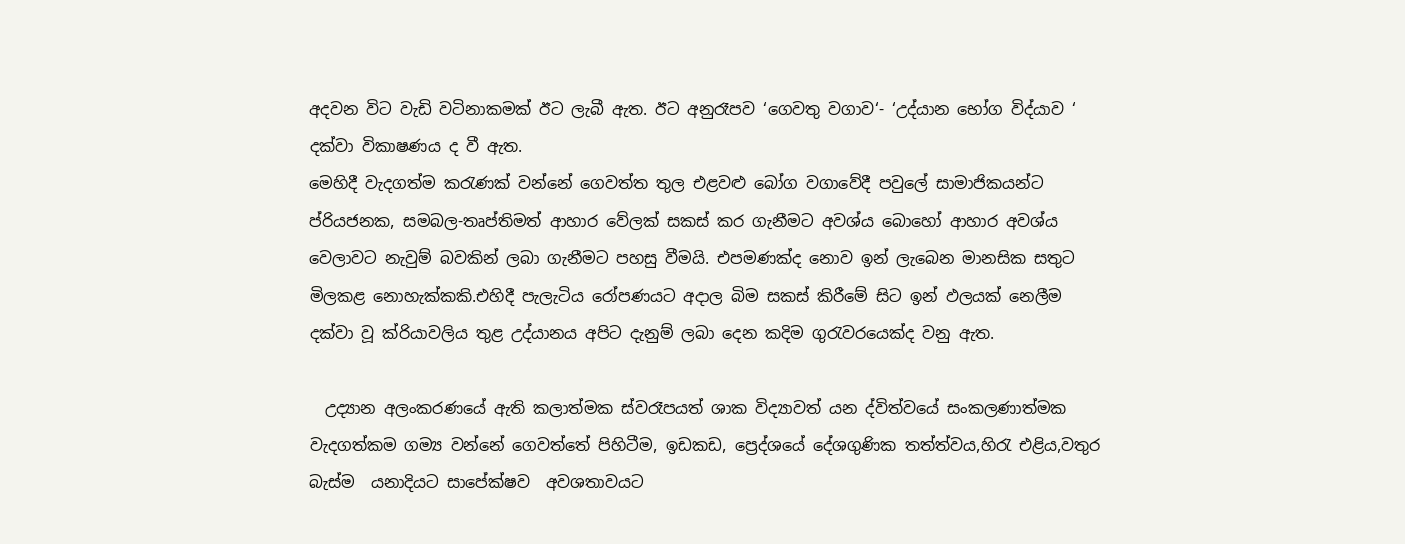අදවන විට වැඩි වටිනාකමක් ඊට ලැබී ඇත. ඊට අනුරෑපව ‘ගෙවතු වගාව‘- ‘උද්යාන භෝග විද්යාව ‘ දක්වා විකාෂණය ද වී ඇත.
මෙහිදී වැදගත්ම කරැණක් වන්නේ ගෙවත්ත තුල එළවළු බෝග වගාවේදී පවුලේ සාමාජිකයන්ට ප්රියජනක, සමබල-තෘප්තිමත් ආහාර වේලක් සකස් කර ගැනීමට අවශ්ය බොහෝ ආහාර අවශ්ය වෙලාවට නැවුම් බවකින් ලබා ගැනීමට පහසු වීමයි. එපමණක්ද නොව ඉන් ලැබෙන මානසික සතුට මිලකළ නොහැක්කකි.එහිදී පැලැටිය රෝපණයට අදාල බිම සකස් කිරීමේ සිට ඉන් ඵලයක් නෙලීම දක්වා වූ ක්රියාවලිය තුළ උද්යානය අපිට දැනුම් ලබා දෙන කදිම ගුරැවරයෙක්ද වනු ඇත.

  උද්‍යාන අලංකරණයේ ඇති කලාත්මක ස්වරෑපයත් ශාක විද්‍යාවත් යන ද්විත්වයේ සංකලණාත්මක වැදගත්කම ගම්‍ය වන්නේ ගෙවත්තේ පිහිටීම, ඉඩකඩ, ප්‍රෙද්ශයේ දේශගුණික තත්ත්වය,හිරැ එළිය,වතුර බැස්ම  යනාදියට සාපේක්ෂව  අවශතාවයට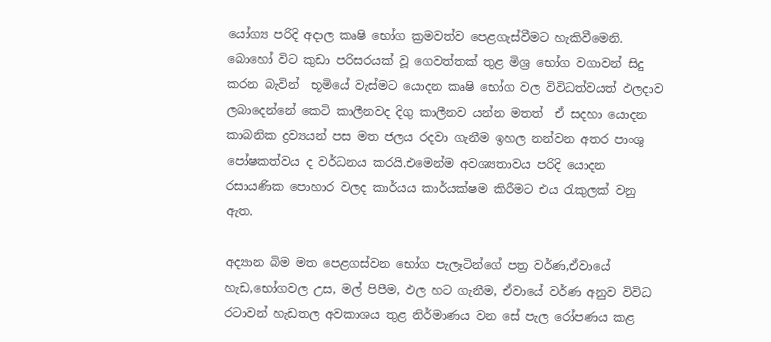යෝග්‍ය පරිදි අදාල කෘෂි භෝග ක්‍රමවත්ව පෙළගැස්වීමට හැකිවීමෙනි. බොහෝ විට කුඩා පරිසරයක් වූ ගෙවත්තක් තුළ මිශ්‍ර භෝග වගාවන් සිදු කරන බැවින්  භූමියේ වැස්මට යොදන කෘෂි භෝග වල විවිධත්වයත් ඵලදාව ලබාදෙන්නේ කෙටි කාලීනවද දිගු කාලීනව යන්න මතත්  ඒ සදහා යොදන  කාබනික ද්‍රව්‍යයන් පස මත ජලය රදවා ගැනීම ඉහල නන්වන අතර පාංශු පෝෂකත්වය ද වර්ධනය කරයි.එමෙන්ම අවශ්‍යතාවය පරිදි යොදන රසායණික පොහාර වලද කාර්යය කාර්යක්ෂම කිරීමට එය රැකුලක් වනු ඇත.

අද්‍යාන බිම මත පෙළගස්වන භෝග පැලෑටින්ගේ පත්‍ර වර්ණ,ඒවායේ හැඩ,භෝගවල උස, මල් පිපීම, ඵල හට ගැනීම, ඒවායේ වර්ණ අනුව විවිධ රටාවන් හැඩතල අවකාශය තුළ නිර්මාණය වන සේ පැල රෝපණය කළ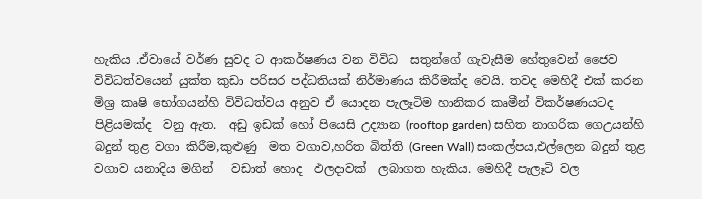හැකිය .ඒවායේ වර්ණ සුවද ට ආකර්ෂණය වන විවිධ  සතුන්ගේ ගැවැසීම හේතුවෙන් ජෛව විවිධත්වයෙන් යුක්ත කුඩා පරිසර පද්ධතියක්‌ නිර්මාණය කිරීමක්ද වෙයි. තවද මෙහිදී එක් කරන මිශ්‍ර කෘෂි භෝගයන්හි විවිධත්වය අනුව ඒ යොදන පැලෑටිම හානිකර කෘමීන් විකර්ෂණයටද පිළියමක්ද  වනු ඇත.  අඩු ඉඩක් හෝ පියෙසි උද්‍යාන (rooftop garden) සහිත නාගරික ගෙඋයන්හි බදුන් තුළ වගා කිරීම,කුළුණු  මත වගාව,හරිත බිත්ති (Green Wall) සංකල්පය,එල්ලෙන බදුන් තුළ වගාව යනාදිය මගින්   වඩාත් හොද  ඵලදාවක්  ලබාගත හැකිය. මෙහිදී පැලෑටි වල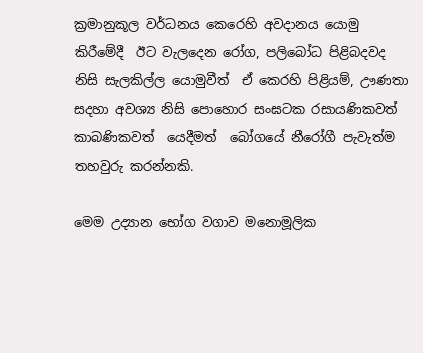ක්‍රමානුකූල වර්ධනය කෙරෙහි අවදානය යොමු කිරීමේදී  ඊට වැලදෙන රෝග, පලිබෝධ පිළිබදවද නිසි සැලකිල්ල යොමුවීත්  ඒ කෙරහි පිළියම්, ඌණතා සදහා අවශ්‍ය නිසි පොහොර සංඝටක රසායණිකවත් කාබණිකවත්  යෙදීමත්  බෝගයේ නීරෝගී පැවැත්ම තහවුරු කරන්නකි.

මෙම උද්‍යාන භෝග වගාව මනොමූලික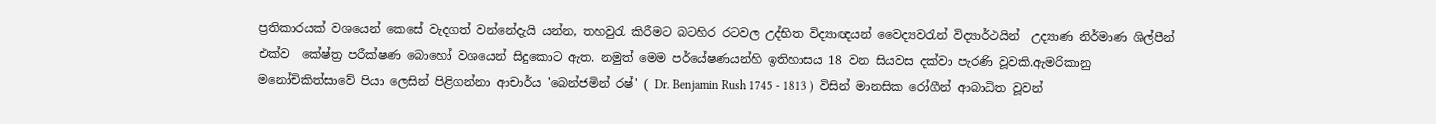ප්‍රතිකාරයක් වශයෙන් කෙසේ වැදගත් වන්නේදැයි යන්න, තහවුරැ කිරීමට බටහිර රටවල උද්භිත විද්‍යාඥයන් වෛද්‍යවරැන් විද්‍යාර්ථයින්  උද්‍යාණ නිර්මාණ ශිල්පීන් එක්ව  කේෂ්ත්‍ර පරීක්ෂණ බොහෝ වශයෙන් සිදුකොට ඇත. නමුත් මෙම පර්යේෂණයන්හි ඉතිහාසය 18 වන සියවස දක්වා පැරණි වූවකි.ඇමරිකානු මනෝචිකිත්සාවේ පියා ලෙසින් පිළිගන්නා ආචාර්ය 'බෙන්ජමින් රෂ්' ( Dr. Benjamin Rush 1745 - 1813 )  විසින් මානසික රෝගීන් ආබාධිත වූවන්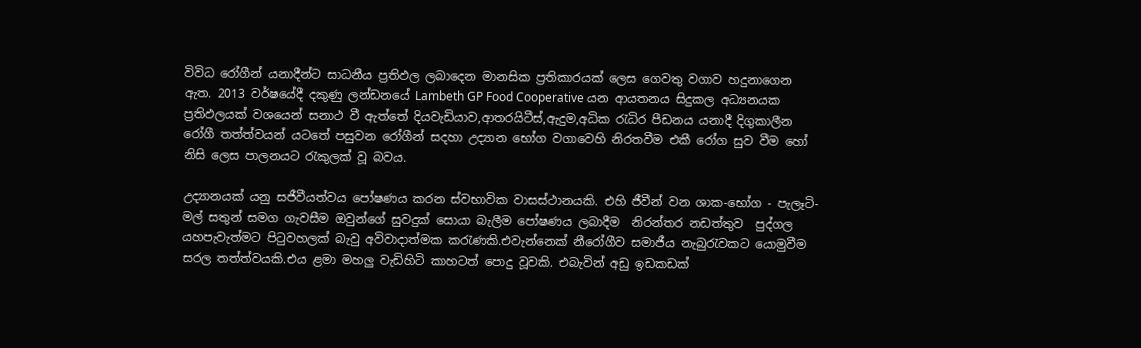විවිධ රෝගීන් යනාදීන්ට සාධනීය ප්‍රතිඵල ලබාදෙන මානසික ප්‍රතිකාරයක් ලෙස ගෙවතු වගාව හදුනාගෙන ඇත. 2013 වර්ෂයේදී දකුණු ලන්ඩනයේ Lambeth GP Food Cooperative යන ආයතනය සිදුකල අධ්‍යනයක ප්‍රතිඵලයක් වශයෙන් සනාථ වී ඇත්තේ දියවැඩියාව,ආතරයිටීස්,ඇදුම,අධික රැධිර පීඩනය යනාදී දිගුකාලීන රෝගී තත්ත්වයන් යටතේ පසුවන රෝගීන් සදහා උද්‍යාන භෝග වගාවෙහි නිරතවීම එකී රෝග සුව වීම හෝ නිසි ලෙස පාලනයට රැකුලක් වූ බවය.

උද්‍යානයක් යනු සජීවීයත්වය පෝෂණය කරන ස්වභාවික වාසස්ථානයකි. එහි ජීවීන් වන ශාක-භෝග - පැලෑටි-මල් සතුන් සමග ගැවසීම ඔවුන්ගේ සුවදුක් සොයා බැලීම පෝෂණය ලබාදීම  නිරන්තර නඩත්තුව  පුද්ගල යහපැවැත්මට පිටුවහලක් බැවු අවිවාදාත්මක කරැණකි.එවැන්නෙක් නීරෝගීව සමාජීය නැබුරැවකට යොමුවීම සරල තත්ත්වයකි.එය ළමා මහලු වැඩිහිටි කාහටත් පොදු වූවකි. එබැවින් අඩු ඉඩකඩක්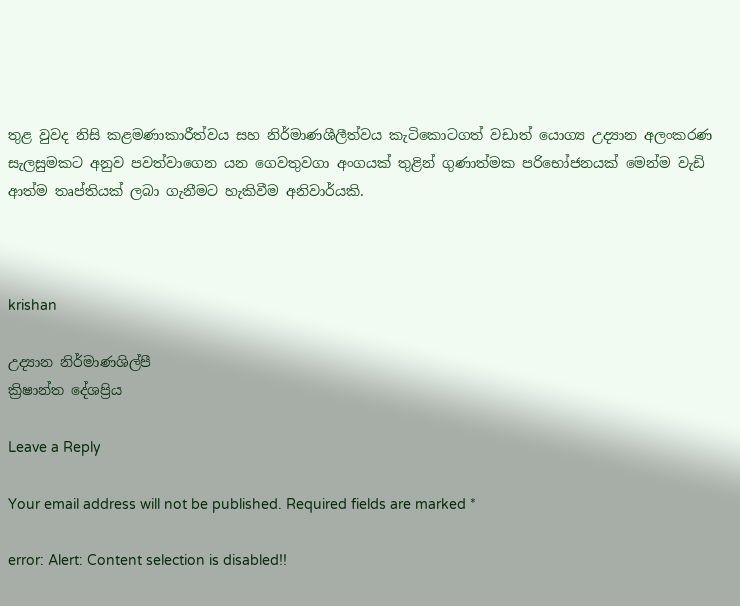තුළ වුවද නිසි කළමණාකාරීත්වය සහ නිර්මාණශීලීත්වය කැටිකොටගත් වඩාත් යොග්‍ය උද්‍යාන අලංකරණ සැලසුමකට අනුව පවත්වාගෙන යන ගෙවතුවගා අංගයක් තුළින් ගුණාත්මක පරිභෝජනයක් මෙන්ම වැඩි ආත්ම තෘප්තියක් ලබා ගැනීමට හැකිවීම අනිවාර්යකි.



krishan

උද්‍යාන නිර්මාණශිල්පී
ක්‍රිෂාන්ත දේශප්‍රිය

Leave a Reply

Your email address will not be published. Required fields are marked *

error: Alert: Content selection is disabled!!